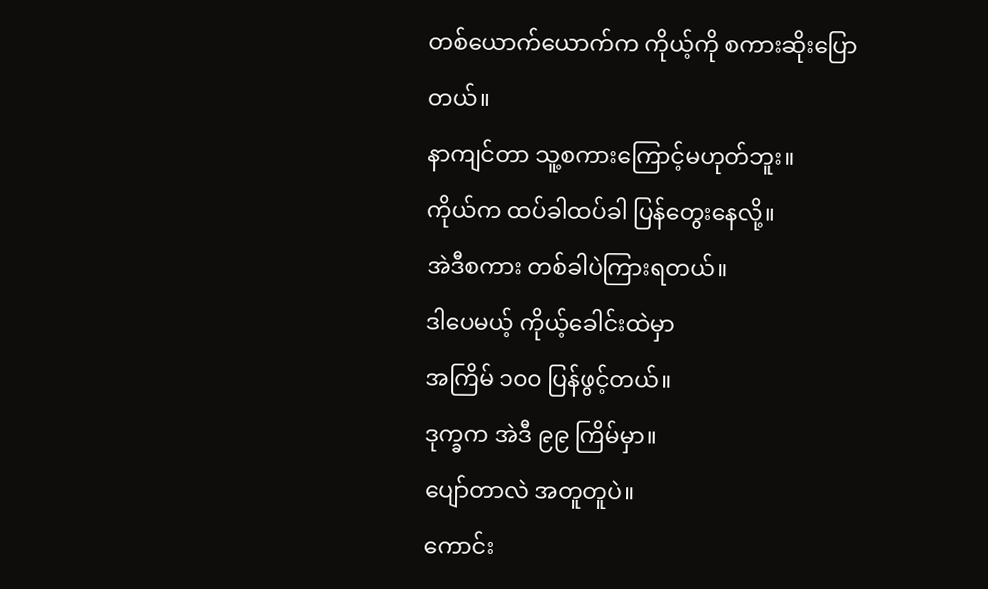တစ်ယောက်ယောက်က ကိုယ့်ကို စကားဆိုးပြောတယ်။
နာကျင်တာ သူ့စကားကြောင့်မဟုတ်ဘူး။
ကိုယ်က ထပ်ခါထပ်ခါ ပြန်တွေးနေလို့။
အဲဒီစကား တစ်ခါပဲကြားရတယ်။
ဒါပေမယ့် ကိုယ့်ခေါင်းထဲမှာ
အကြိမ် ၁၀၀ ပြန်ဖွင့်တယ်။
ဒုက္ခက အဲဒီ ၉၉ ကြိမ်မှာ။
ပျော်တာလဲ အတူတူပဲ။
ကောင်း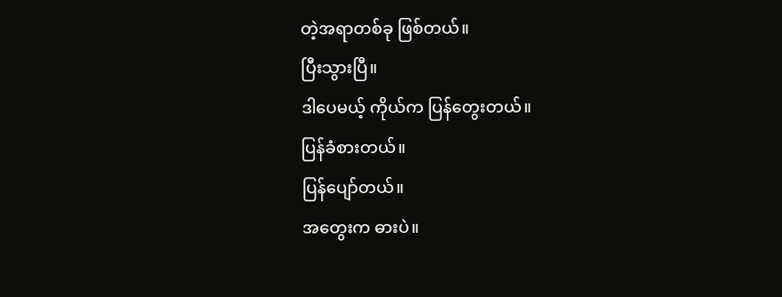တဲ့အရာတစ်ခု ဖြစ်တယ်။
ပြီးသွားပြီ။
ဒါပေမယ့် ကိုယ်က ပြန်တွေးတယ်။
ပြန်ခံစားတယ်။
ပြန်ပျော်တယ်။
အတွေးက ဓားပဲ။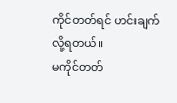ကိုင်တတ်ရင် ဟင်းချက်လို့ရတယ်။
မကိုင်တတ်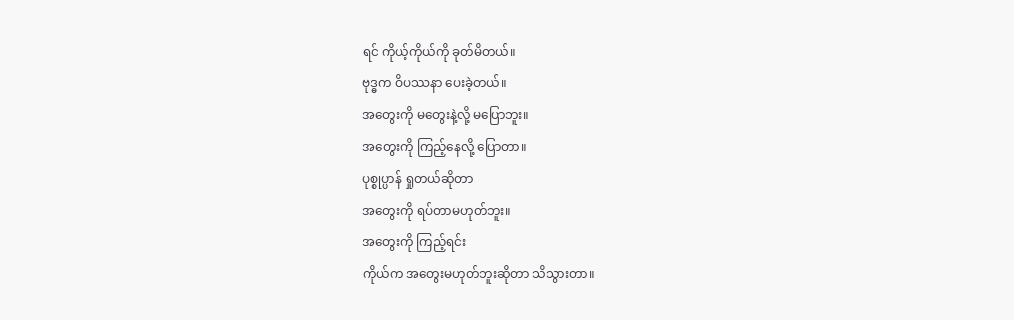ရင် ကိုယ့်ကိုယ်ကို ခုတ်မိတယ်။
ဗုဒ္ဓက ဝိပဿနာ ပေးခဲ့တယ်။
အတွေးကို မတွေးနဲ့လို့ မပြောဘူး။
အတွေးကို ကြည့်နေလို့ ပြောတာ။
ပုစ္စုပ္ပာန် ရှုတယ်ဆိုတာ
အတွေးကို ရပ်တာမဟုတ်ဘူး။
အတွေးကို ကြည့်ရင်း
ကိုယ်က အတွေးမဟုတ်ဘူးဆိုတာ သိသွားတာ။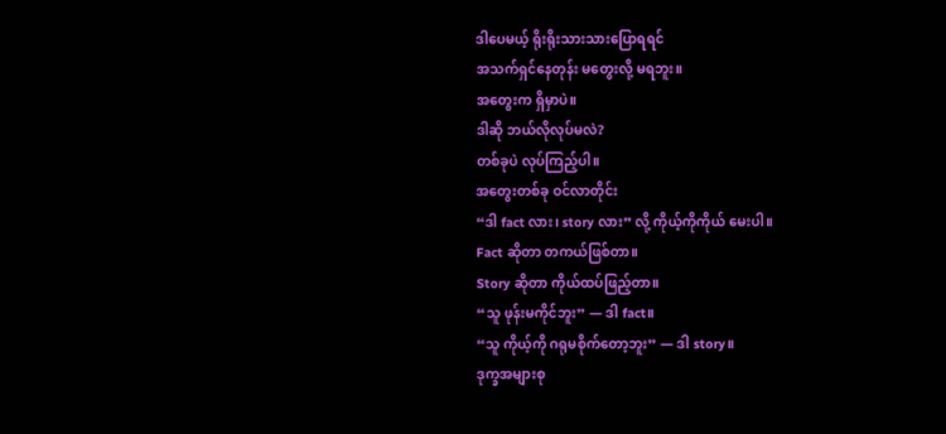ဒါပေမယ့် ရိုးရိုးသားသားပြောရရင်
အသက်ရှင်နေတုန်း မတွေးလို့ မရဘူး။
အတွေးက ရှိမှာပဲ။
ဒါဆို ဘယ်လိုလုပ်မလဲ?
တစ်ခုပဲ လုပ်ကြည့်ပါ။
အတွေးတစ်ခု ဝင်လာတိုင်း
“ဒါ fact လား၊ story လား” လို့ ကိုယ့်ကိုကိုယ် မေးပါ။
Fact ဆိုတာ တကယ်ဖြစ်တာ။
Story ဆိုတာ ကိုယ်ထပ်ဖြည့်တာ။
“သူ ဖုန်းမကိုင်ဘူး” — ဒါ fact။
“သူ ကိုယ့်ကို ဂရုမစိုက်တော့ဘူး” — ဒါ story။
ဒုက္ခအများစု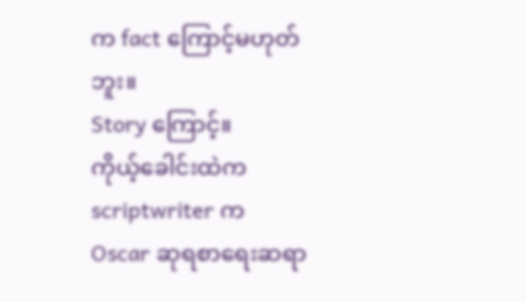က fact ကြောင့်မဟုတ်ဘူး။
Story ကြောင့်။
ကိုယ့်ခေါင်းထဲက scriptwriter က
Oscar ဆုရစာရေးဆရာ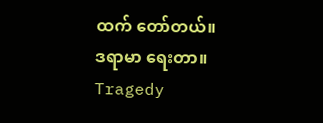ထက် တော်တယ်။
ဒရာမာ ရေးတာ။
Tragedy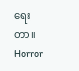ရေးတာ။
Horror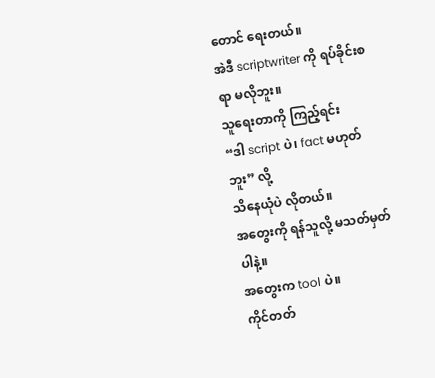တောင် ရေးတယ်။
အဲဒီ scriptwriter ကို ရပ်ခိုင်းစရာ မလိုဘူး။
သူရေးတာကို ကြည့်ရင်း
“ဒါ script ပဲ၊ fact မဟုတ်ဘူး” လို့
သိနေယုံပဲ လိုတယ်။
အတွေးကို ရန်သူလို့ မသတ်မှတ်ပါနဲ့။
အတွေးက tool ပဲ။
ကိုင်တတ်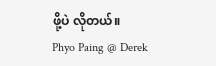ဖို့ပဲ လိုတယ်။
Phyo Paing @ Derek